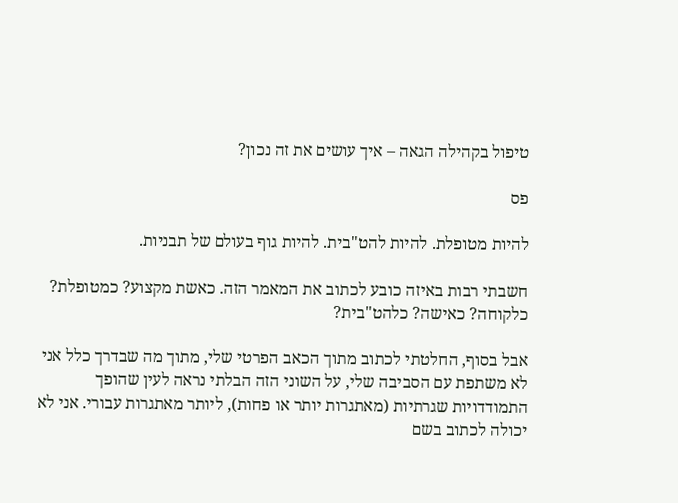טיפול בקהילה הגאה – איך עושים את זה נכון?

פס

להיות מטופלת. להיות להט"בית. להיות גוף בעולם של תבניות.

חשבתי רבות באיזה כובע לכתוב את המאמר הזה. כאשת מקצוע? כמטופלת? כלקוחה? כאישה? כלהט"בית?

אבל בסוף, החלטתי לכתוב מתוך הכאב הפרטי שלי, מתוך מה שבדרך כלל אני לא משתפת עם הסביבה שלי, על השוני הזה הבלתי נראה לעין שהופך התמודדויות שגרתיות (מאתגרות יותר או פחות), ליותר מאתגרות עבורי. אני לא יכולה לכתוב בשם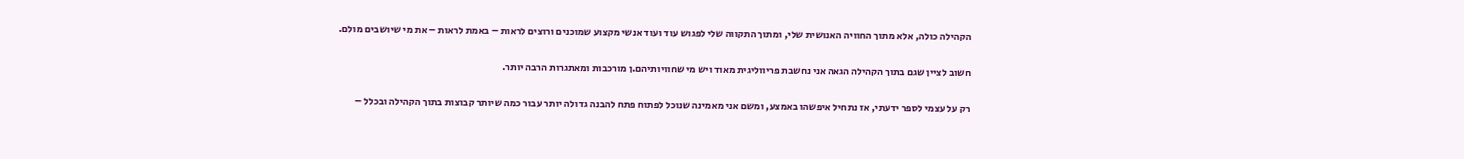הקהילה כולה, אלא מתוך החוויה האנושית שלי, ומתוך התקווה שלי לפגוש עוד ועוד אנשי מקצוע שמוכנים ורוצים לראות – באמת לראות – את מי שיושבים מולם.

חשוב לציין שגם בתוך הקהילה הגאה אני נחשבת פריווליגית מאוד ויש מי שחוויותיהם.ן מורכבות ומאתגרות הרבה יותר.

רק על עצמי לספר ידעתי, אז נתחיל איפשהו באמצע, ומשם אני מאמינה שנוכל לפתוח פתח להבנה גדולה יותר עבור כמה שיותר קבוצות בתוך הקהילה ובכלל –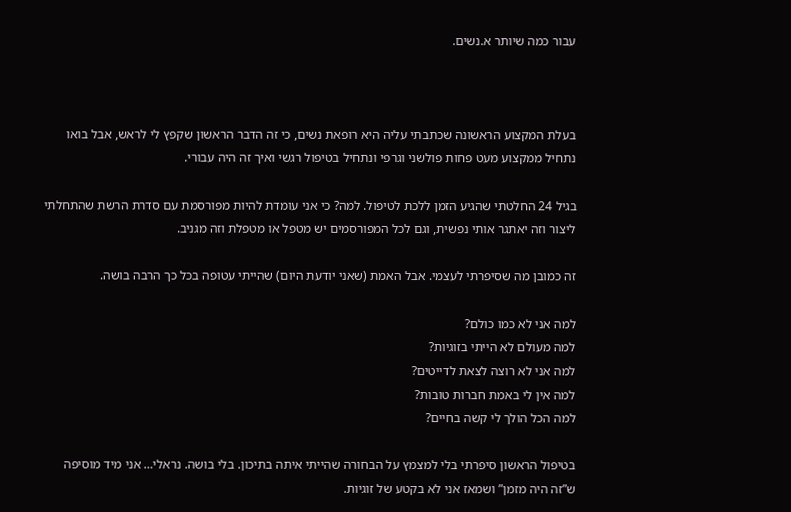עבור כמה שיותר א.נשים.



בעלת המקצוע הראשונה שכתבתי עליה היא רופאת נשים, כי זה הדבר הראשון שקפץ לי לראש, אבל בואו נתחיל ממקצוע מעט פחות פולשני וגרפי ונתחיל בטיפול רגשי ואיך זה היה עבורי.

בגיל 24 החלטתי שהגיע הזמן ללכת לטיפול. למה? כי אני עומדת להיות מפורסמת עם סדרת הרשת שהתחלתי ליצור וזה יאתגר אותי נפשית, וגם לכל המפורסמים יש מטפל או מטפלת וזה מגניב.

זה כמובן מה שסיפרתי לעצמי. אבל האמת (שאני יודעת היום) שהייתי עטופה בכל כך הרבה בושה.

למה אני לא כמו כולם?
למה מעולם לא הייתי בזוגיות?
למה אני לא רוצה לצאת לדייטים?
למה אין לי באמת חברות טובות?
למה הכל הולך לי קשה בחיים?

בטיפול הראשון סיפרתי בלי למצמץ על הבחורה שהייתי איתה בתיכון. בלי בושה. נראלי… אני מיד מוסיפה ש”זה היה מזמן” ושמאז אני לא בקטע של זוגיות.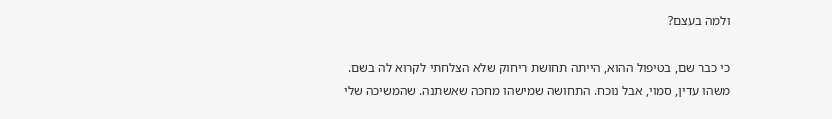ולמה בעצם?

כי כבר שם, בטיפול ההוא, הייתה תחושת ריחוק שלא הצלחתי לקרוא לה בשם. משהו עדין, סמוי, אבל נוכח. התחושה שמישהו מחכה שאשתנה. שהמשיכה שלי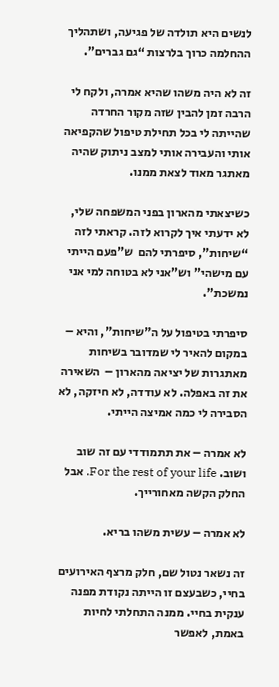לנשים היא תולדה של פגיעה, ושתהליך ההחלמה כרוך בלרצות “גם גברים”.

זה לא היה משהו שהיא אמרה, ולקח לי הרבה זמן להבין שזה מקור החרדה שהייתה לי בכל תחילת טיפול שהקפיאה אותי והעבירה אותי למצב ניתוק שהיה מאתגר מאוד לצאת ממנו.

כשיצאתי מהארון בפני המשפחה שלי, לא ידעתי איך לקרוא לזה. קראתי לזה “שיחות”, סיפרתי להם  ש”פעם הייתי עם מישהי” וש”אני לא בטוחה למי אני נמשכת”.

סיפרתי בטיפול על ה"שיחות", והיא – במקום להאיר לי שמדובר בשיחות מאתגרות של יציאה מהארון –  השאירה את זה באפלה. לא עודדה, לא חיזקה, לא הסבירה לי כמה אמיצה הייתי.

לא אמרה – את תתמודדי עם זה שוב ושוב. For the rest of your life. אבל החלק הקשה מאחורייך.

לא אמרה – עשית משהו בריא.

זה נשאר נטול שם, חלק מרצף האירועים בחיי, כשבעצם זו הייתה נקודת מפנה ענקית בחיי. ממנה התחלתי לחיות באמת, לאפשר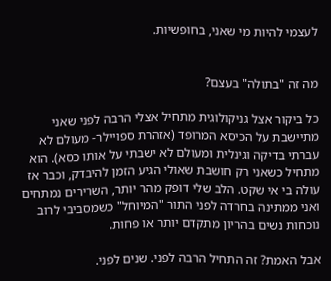לעצמי להיות מי שאני, בחופשיות.


מה זה "בתולה" בעצם?

כל ביקור אצל גניקולוגית מתחיל אצלי הרבה לפני שאני מתיישבת על הכיסא המרופד (אזהרת ספויילר- מעולם לא עברתי בדיקה וגינלית ומעולם לא ישבתי על אותו כסא). הוא מתחיל כשאני רק חושבת שאולי הגיע הזמן להיבדק, וכבר אז עולה בי אי שקט. הלב שלי דופק מהר יותר, השרירים נמתחים ואני ממתינה בחרדה לפני התור "המיוחל" כשמסביבי לרוב נוכחות נשים בהריון מתקדם יותר או פחות.

אבל האמת? זה התחיל הרבה לפני. שנים לפני.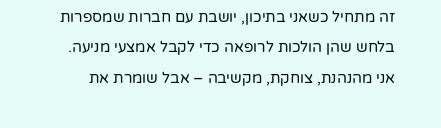זה מתחיל כשאני בתיכון, יושבת עם חברות שמספרות בלחש שהן הולכות לרופאה כדי לקבל אמצעי מניעה. אני מהנהנת, צוחקת, מקשיבה – אבל שומרת את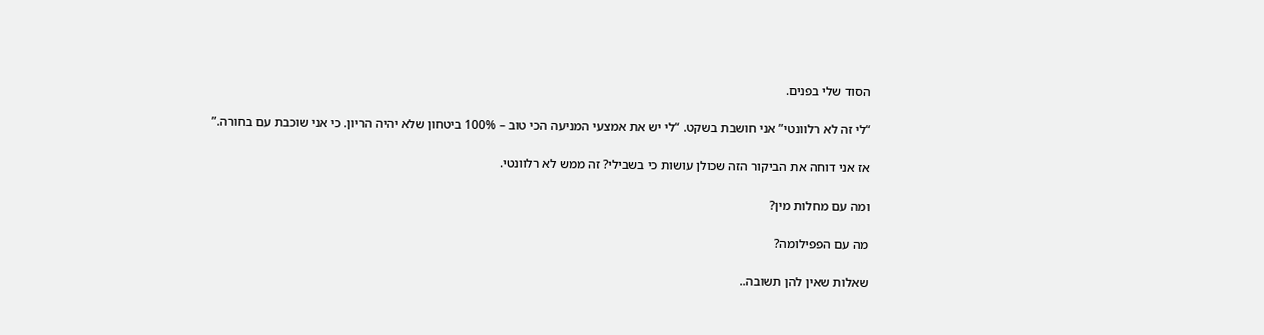הסוד שלי בפנים.

“לי זה לא רלוונטי” אני חושבת בשקט. “לי יש את אמצעי המניעה הכי טוב – 100% ביטחון שלא יהיה הריון. כי אני שוכבת עם בחורה.”

אז אני דוחה את הביקור הזה שכולן עושות כי בשבילי? זה ממש לא רלוונטי.

ומה עם מחלות מין?

מה עם הפפילומה?

שאלות שאין להן תשובה..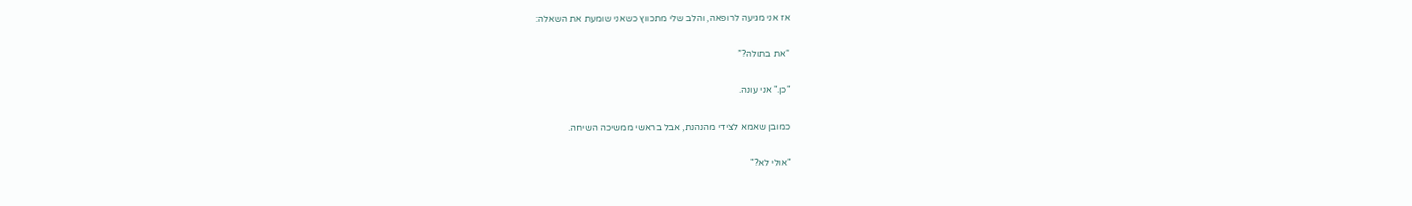אז אני מגיעה לרופאה, והלב שלי מתכווץ כשאני שומעת את השאלה:

“את בתולה?”

"כן." אני עונה.

כמובן שאמא לצידי מהנהנת, אבל בראשי ממשיכה השיחה.

"אולי לא?"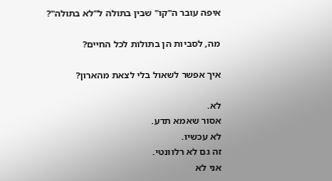איפה עובר ה"קו" שבין בתולה ל"לא בתולה"?

מה, לסביות הן בתולות לכל החיים?

איך אפשר לשאול בלי לצאת מהארון?

לא.
אסור שאמא תדע.
לא עכשיו.
זה גם לא רלוונטי.
אני לא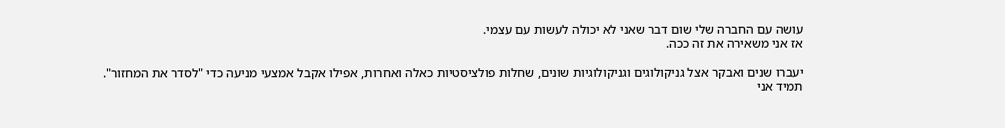עושה עם החברה שלי שום דבר שאני לא יכולה לעשות עם עצמי.
אז אני משאירה את זה ככה.

יעברו שנים ואבקר אצל גניקולוגים וגניקולוגיות שונים, שחלות פולציסטיות כאלה ואחרות, אפילו אקבל אמצעי מניעה כדי "לסדר את המחזור".
תמיד אני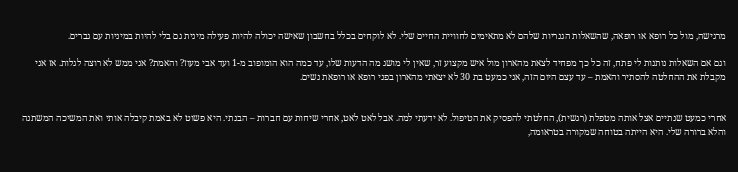מרגישה, מול כל רופא או רופאה, שהשאלות הגנריות שלהם לא מתאימים לחוויית החיים שלי. לא לוקחים בכלל בחשבון שאישה יכולה להיות פעילה מינית גם בלי להיות במיניות עם גברים.

וגם אם השאלות נותנות לי פתח, זה כל כך מפחיד לצאת מהארון מול איש מקצוע זר, שאין לי מושג מה הדעות שלו, עד כמה הוא הומופוב מ-1 ועד אבי מעוז? והאמת? אני ממש לא רוצה לגלות. אז אני מקבלת את ההחלטה להסתיר והאמת – עד עצם היום הזה, אני כמעט בת 30 לא יצאתי מהארון בפני רופא או רופאת נשים.


אחרי כמעט שנתיים אצל אותה מטפלת (רגשית), החלטתי להפסיק את הטיפול. לא ידעתי למה. אבל לאט לאט, אחרי שיחות עם חברות – הבנתי. היא פשוט לא באמת קיבלה אותי ואת המשיכה המשתנה והלא ברורה שלי. היא הייתה בטוחה שמקורה בטראומה,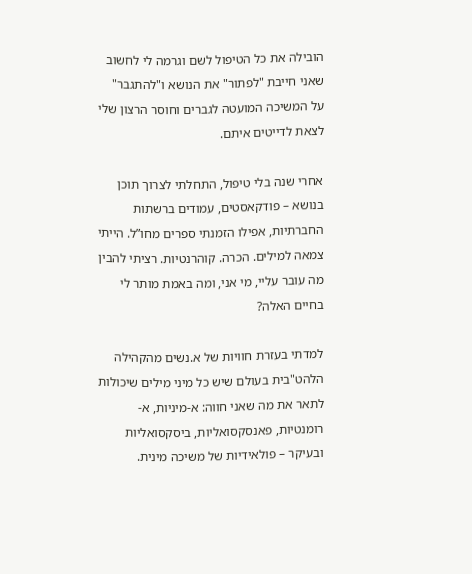הובילה את כל הטיפול לשם וגרמה לי לחשוב שאני חייבת "לפתור" את הנושא ו"להתגבר" על המשיכה המועטה לגברים וחוסר הרצון שלי לצאת לדייטים איתם.

אחרי שנה בלי טיפול, התחלתי לצרוך תוכן בנושא – פודקאסטים, עמודים ברשתות החברתיות, אפילו הזמנתי ספרים מחו”ל. הייתי צמאה למילים. הכרה. קוהרנטיות. רציתי להבין מה עובר עליי, מי אני, ומה באמת מותר לי בחיים האלה?

למדתי בעזרת חוויות של א.נשים מהקהילה הלהט"בית בעולם שיש כל מיני מילים שיכולות לתאר את מה שאני חווה: א-מיניות, א-רומנטיות, פאנסקסואליות, ביסקסואליות ובעיקר – פולאידיות של משיכה מינית.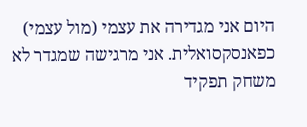היום אני מגדירה את עצמי (מול עצמי) כפאנסקסואלית. אני מרגישה שמגדר לא משחק תפקיד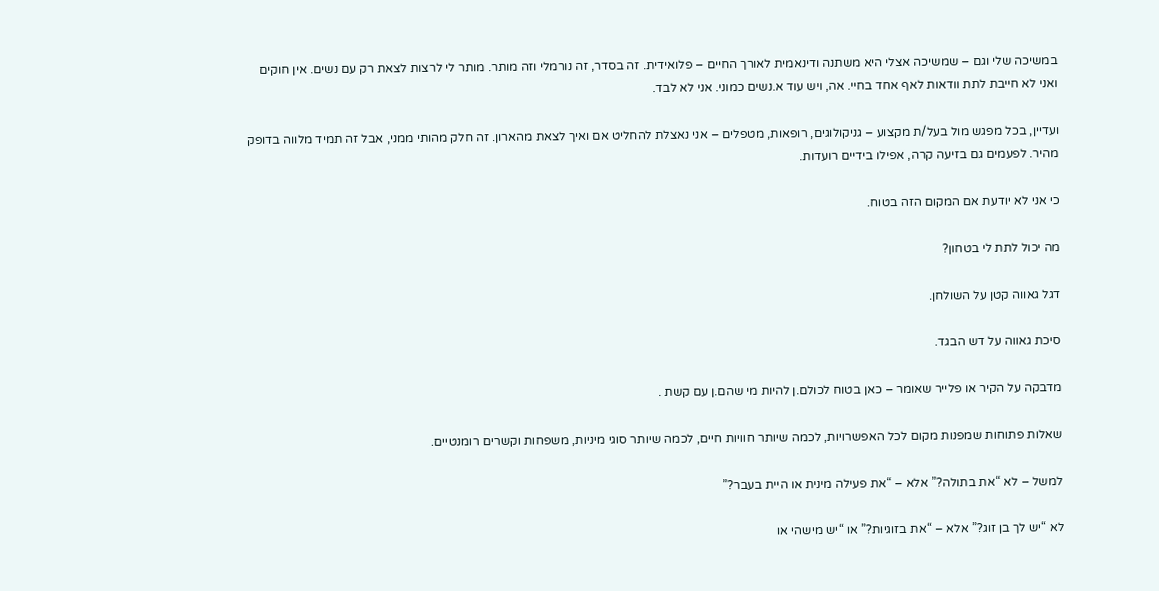במשיכה שלי וגם – שמשיכה אצלי היא משתנה ודינאמית לאורך החיים – פלואידית. זה בסדר, זה נורמלי וזה מותר. מותר לי לרצות לצאת רק עם נשים. אין חוקים ואני לא חייבת לתת וודאות לאף אחד בחיי. אה, ויש עוד א.נשים כמוני. אני לא לבד.

ועדיין, בכל מפגש מול בעל/ת מקצוע – גניקולוגים, רופאות, מטפלים – אני נאצלת להחליט אם ואיך לצאת מהארון. זה חלק מהותי ממני, אבל זה תמיד מלווה בדופק מהיר. לפעמים גם בזיעה קרה, אפילו בידיים רועדות.

כי אני לא יודעת אם המקום הזה בטוח.

מה יכול לתת לי בטחון?

דגל גאווה קטן על השולחן.

סיכת גאווה על דש הבגד.

מדבקה על הקיר או פלייר שאומר – כאן בטוח לכולם.ן להיות מי שהם.ן עם קשת .

שאלות פתוחות שמפנות מקום לכל האפשרויות, לכמה שיותר חוויות חיים, לכמה שיותר סוגי מיניות, משפחות וקשרים רומנטיים.

למשל – לא “את בתולה?” אלא – “את פעילה מינית או היית בעבר?”

לא “יש לך בן זוג?” אלא – “את בזוגיות?” או “יש מישהי או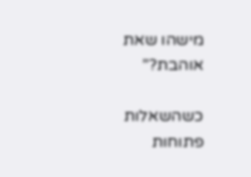מישהו שאת אוהבת?”

כשהשאלות פתוחות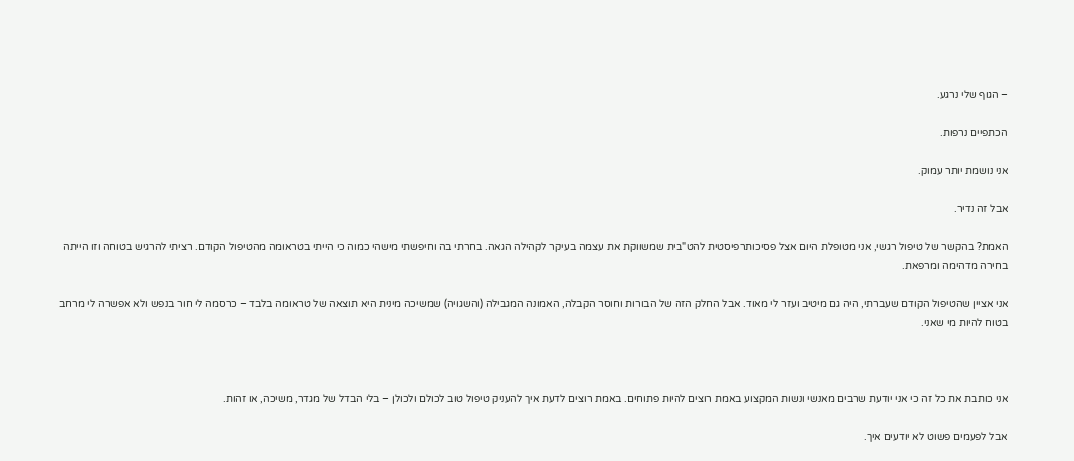– הגוף שלי נרגע.

הכתפיים נרפות.

אני נושמת יותר עמוק.

אבל זה נדיר.

האמת? בהקשר של טיפול רגשי, אני מטופלת היום אצל פסיכותרפיסטית להט"בית שמשווקת את עצמה בעיקר לקהילה הגאה. בחרתי בה וחיפשתי מישהי כמוה כי הייתי בטראומה מהטיפול הקודם. רציתי להרגיש בטוחה וזו הייתה בחירה מדהימה ומרפאת.

אני אציין שהטיפול הקודם שעברתי, היה גם מיטיב ועזר לי מאוד. אבל החלק הזה של הבורות וחוסר הקבלה, האמונה המגבילה (והשגויה) שמשיכה מינית היא תוצאה של טראומה בלבד – כרסמה לי חור בנפש ולא אפשרה לי מרחב בטוח להיות מי שאני.



אני כותבת את כל זה כי אני יודעת שרבים מאנשי ונשות המקצוע באמת רוצים להיות פתוחים. באמת רוצים לדעת איך להעניק טיפול טוב לכולם ולכולן – בלי הבדל של מגדר, משיכה, או זהות.

אבל לפעמים פשוט לא יודעים איך.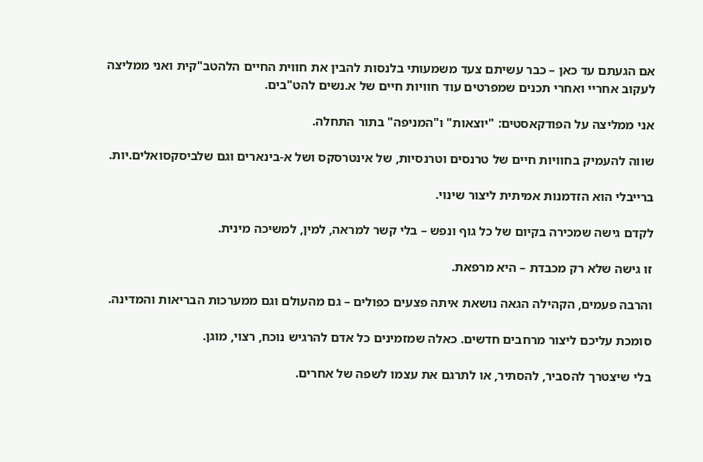אם הגעתם עד כאן – כבר עשיתם צעד משמעותי בלנסות להבין את חווית החיים הלהטב"קית ואני ממליצה לעקוב אחריי ואחרי תכנים שמפרטים עוד חוויות חיים של א.נשים להט"בים.

אני ממליצה על הפודקאסטים: "יוצאות" ו"המניפה" בתור התחלה.

שווה להעמיק בחוויות חיים של טרנסים וטרנסיות, של אינטרסקס ושל א-בינארים וגם שלביסקסואלים.יות.

ברייבלי הוא הזדמנות אמיתית ליצור שינוי.

לקדם גישה שמכירה בקיום של כל גוף ונפש – בלי קשר למראה, למין, למשיכה מינית.

זו גישה שלא רק מכבדת – היא מרפאת.

והרבה פעמים, הקהילה הגאה נושאת איתה פצעים כפולים – גם מהעולם וגם ממערכות הבריאות והמדינה.

סומכת עליכם ליצור מרחבים חדשים. כאלה שמזמינים כל אדם להרגיש נוכח, רצוי, מוגן.

בלי שיצטרך להסביר, להסתיר, או לתרגם את עצמו לשפה של אחרים.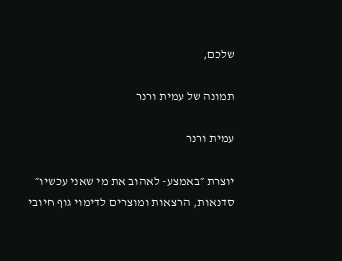שלכם,

תמונה של עמית ורנר

עמית ורנר

יוצרת ״באמצע- לאהוב את מי שאני עכשיו״ סדנאות, הרצאות ומוצרים לדימוי גוף חיובי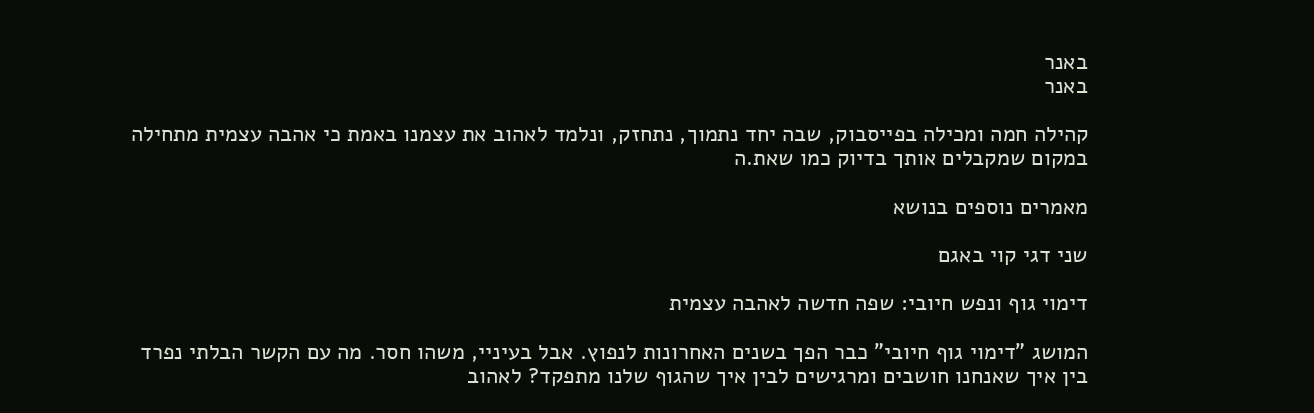באנר
באנר

קהילה חמה ומכילה בפייסבוק, שבה יחד נתמוך, נתחזק, ונלמד לאהוב את עצמנו באמת כי אהבה עצמית מתחילה במקום שמקבלים אותך בדיוק כמו שאת.ה

מאמרים נוספים בנושא

שני דגי קוי באגם

דימוי גוף ונפש חיובי: שפה חדשה לאהבה עצמית

המושג "דימוי גוף חיובי" כבר הפך בשנים האחרונות לנפוץ. אבל בעיניי, משהו חסר. מה עם הקשר הבלתי נפרד בין איך שאנחנו חושבים ומרגישים לבין איך שהגוף שלנו מתפקד? לאהוב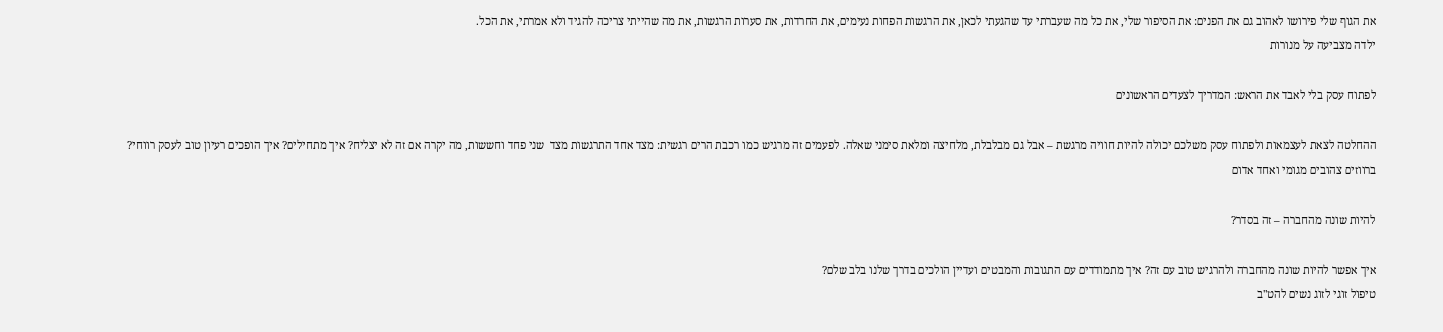את הגוף שלי פירושו לאהוב גם את הפנים: את הסיפור שלי, את כל מה שעברתי עד שהגעתי לכאן, את הרגשות הפחות נעימים, את החרדות, את סערות הרגשות, את מה שהייתי צריכה להגיד ולא אמרתי, את הכל.
ילדה מצביעה על מנורות

לפתוח עסק בלי לאבד את הראש: המדריך לצעדים הראשונים

ההחלטה לצאת לעצמאות ולפתוח עסק משלכם יכולה להיות חוויה מרגשת – אבל גם מבלבלת, מלחיצה ומלאת סימני שאלה. לפעמים זה מרגיש כמו רכבת הרים רגשית: מצד אחד התרגשות מצד  שני פחד וחששות, מה יקרה אם זה לא יצליח? איך מתחילים? איך הופכים רעיון טוב לעסק רווחי?
ברווזים צהובים מגומי ואחד אדום

להיות שונה מהחברה – זה בסדר?

איך אפשר להיות שונה מהחברה ולהרגיש טוב עם זה? איך מתמודדים עם התגובות והמבטים ועדיין הולכים בדרך שלנו בלב שלם?
טיפול זוגי לזוג נשים להט"ב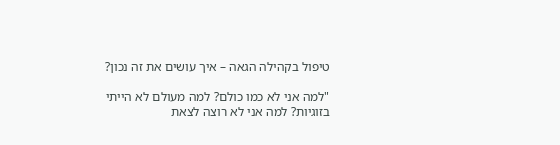טיפול בקהילה הגאה – איך עושים את זה נכון?

"למה אני לא כמו כולם? למה מעולם לא הייתי בזוגיות? למה אני לא רוצה לצאת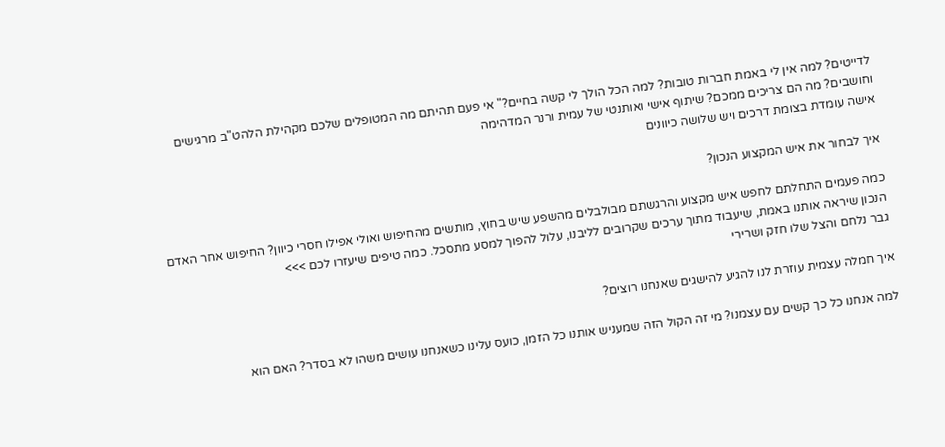לדייטים? למה אין לי באמת חברות טובות? למה הכל הולך לי קשה בחיים?" אי פעם תהיתם מה המטופלים שלכם מקהילת הלהט"ב מרגישים וחושבים? מה הם צריכים ממכם? שיתוף אישי ואותנטי של עמית ורנר המדהימה
אישה עומדת בצומת דרכים ויש שלושה כיוונים

איך לבחור את איש המקצוע הנכון?

כמה פעמים התחלתם לחפש איש מקצוע והרגשתם מבולבלים מהשפע שיש בחוץ, מותשים מהחיפוש ואולי אפילו חסרי כיוון? החיפוש אחר האדם הנכון שיראה אותנו באמת, שיעבוד מתוך ערכים שקרובים לליבנו, עלול להפוך למסע מתסכל. כמה טיפים שיעזרו לכם >>>
גבר נלחם והצל שלו חזק ושרירי

איך חמלה עצמית עוזרת לנו להגיע להישגים שאנחנו רוצים?

למה אנחנו כל כך קשים עם עצמנו? מי זה הקול הזה שמעניש אותנו כל הזמן, כועס עלינו כשאנחנו עושים משהו לא בסדר? האם הוא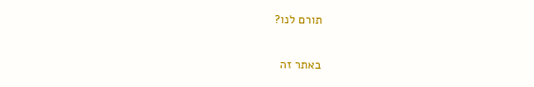תורם לנו?

באתר זה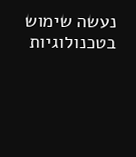נעשה שימוש בטכנולוגיות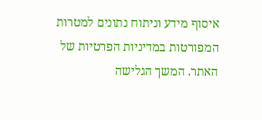איסוף מידע וניתוח נתונים למטרות המפורטות במדיניות הפרטיות של האתר. המשך הגלישה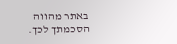באתר מהווה הסכמתך לכך.